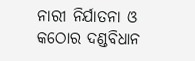ନାରୀ ନିର୍ଯାତନା ଓ କଠୋର ଦଣ୍ଡବିଧାନ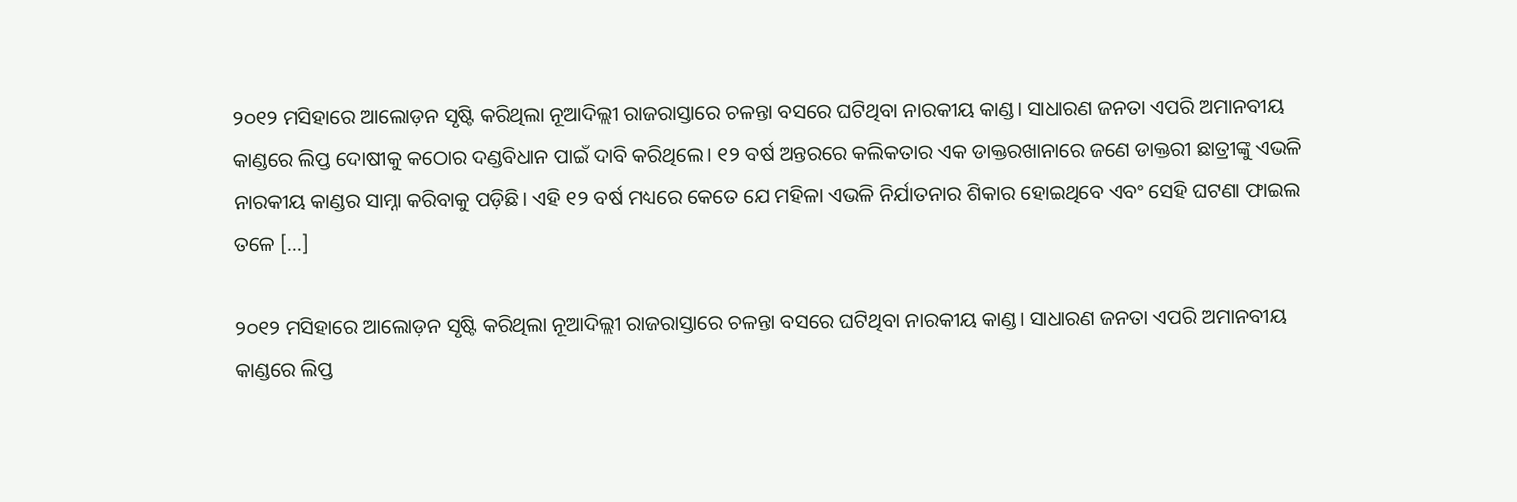୨୦୧୨ ମସିହାରେ ଆଲୋଡ଼ନ ସୃଷ୍ଟି କରିଥିଲା ନୂଆଦିଲ୍ଲୀ ରାଜରାସ୍ତାରେ ଚଳନ୍ତା ବସରେ ଘଟିଥିବା ନାରକୀୟ କାଣ୍ଡ। ସାଧାରଣ ଜନତା ଏପରି ଅମାନବୀୟ କାଣ୍ଡରେ ଲିପ୍ତ ଦୋଷୀକୁ କଠୋର ଦଣ୍ଡବିଧାନ ପାଇଁ ଦାବି କରିଥିଲେ। ୧୨ ବର୍ଷ ଅନ୍ତରରେ କଲିକତାର ଏକ ଡାକ୍ତରଖାନାରେ ଜଣେ ଡାକ୍ତରୀ ଛାତ୍ରୀଙ୍କୁ ଏଭଳି ନାରକୀୟ କାଣ୍ଡର ସାମ୍ନା କରିବାକୁ ପଡ଼ିଛି। ଏହି ୧୨ ବର୍ଷ ମଧ୍ୟରେ କେତେ ଯେ ମହିଳା ଏଭଳି ନିର୍ଯାତନାର ଶିକାର ହୋଇଥିବେ ଏବଂ ସେହି ଘଟଣା ଫାଇଲ ତଳେ […]

୨୦୧୨ ମସିହାରେ ଆଲୋଡ଼ନ ସୃଷ୍ଟି କରିଥିଲା ନୂଆଦିଲ୍ଲୀ ରାଜରାସ୍ତାରେ ଚଳନ୍ତା ବସରେ ଘଟିଥିବା ନାରକୀୟ କାଣ୍ଡ। ସାଧାରଣ ଜନତା ଏପରି ଅମାନବୀୟ କାଣ୍ଡରେ ଲିପ୍ତ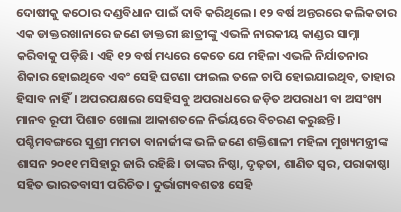ଦୋଷୀକୁ କଠୋର ଦଣ୍ଡବିଧାନ ପାଇଁ ଦାବି କରିଥିଲେ। ୧୨ ବର୍ଷ ଅନ୍ତରରେ କଲିକତାର ଏକ ଡାକ୍ତରଖାନାରେ ଜଣେ ଡାକ୍ତରୀ ଛାତ୍ରୀଙ୍କୁ ଏଭଳି ନାରକୀୟ କାଣ୍ଡର ସାମ୍ନା କରିବାକୁ ପଡ଼ିଛି। ଏହି ୧୨ ବର୍ଷ ମଧ୍ୟରେ କେତେ ଯେ ମହିଳା ଏଭଳି ନିର୍ଯାତନାର ଶିକାର ହୋଇଥିବେ ଏବଂ ସେହି ଘଟଣା ଫାଇଲ ତଳେ ଚାପି ହୋଇଯାଇଥିବ, ତାହାର ହିସାବ ନାହିଁ। ଅପରପକ୍ଷରେ ସେହିସବୁ ଅପରାଧରେ ଜଡ଼ିତ ଅପରାଧୀ ବା ଅସଂଖ୍ୟ ମାନବ ରୂପୀ ପିଶାଚ ଖୋଲା ଆକାଶତଳେ ନିର୍ଭୟରେ ବିଚରଣ କରୁଛନ୍ତି।
ପଶ୍ଚିମବଙ୍ଗରେ ସୁଶ୍ରୀ ମମତା ବାନାର୍ଜୀଙ୍କ ଭଳି ଜଣେ ଶକ୍ତିଶାଳୀ ମହିଳା ମୁଖ୍ୟମନ୍ତ୍ରୀଙ୍କ ଶାସନ ୨୦୧୧ ମସିହାରୁ ଜାରି ରହିଛି। ତାଙ୍କର ନିଷ୍ଠା, ଦୃଢ଼ତା, ଶାଣିତ ସ୍ୱର, ପରାକାଷ୍ଠା ସହିତ ଭାରତବାସୀ ପରିଚିତ। ଦୁର୍ଭାଗ୍ୟବଶତଃ ସେହି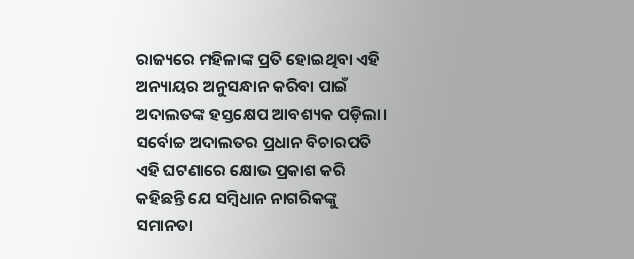ରାଜ୍ୟରେ ମହିଳାଙ୍କ ପ୍ରତି ହୋଇଥିବା ଏହି ଅନ୍ୟାୟର ଅନୁସନ୍ଧାନ କରିବା ପାଇଁ ଅଦାଲତଙ୍କ ହସ୍ତକ୍ଷେପ ଆବଶ୍ୟକ ପଡ଼ିଲା। ସର୍ବୋଚ୍ଚ ଅଦାଲତର ପ୍ରଧାନ ବିଚାରପତି ଏହି ଘଟଣାରେ କ୍ଷୋଭ ପ୍ରକାଶ କରି କହିଛନ୍ତି ଯେ ସମ୍ୱିଧାନ ନାଗରିକଙ୍କୁ ସମାନତା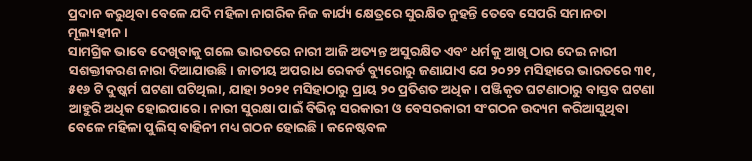ପ୍ରଦାନ କରୁଥିବା ବେଳେ ଯଦି ମହିଳା ନାଗରିକ ନିଜ କାର୍ଯ୍ୟ କ୍ଷେତ୍ରରେ ସୁରକ୍ଷିତ ନୁହନ୍ତି ତେବେ ସେପରି ସମାନତା ମୂଲ୍ୟହୀନ।
ସାମଗ୍ରିକ ଭାବେ ଦେଖିବାକୁ ଗଲେ ଭାରତରେ ନାରୀ ଆଜି ଅତ୍ୟନ୍ତ ଅସୁରକ୍ଷିତ ଏବଂ ଧର୍ମକୁ ଆଖି ଠାର ଦେଇ ନାରୀ ସଶକ୍ତୀକରଣ ନାରା ଦିଆଯାଉଛି। ଜାତୀୟ ଅପରାଧ ରେକର୍ଡ ବ୍ୟୁରୋରୁ ଜଣାଯାଏ ଯେ ୨୦୨୨ ମସିହାରେ ଭାରତରେ ୩୧, ୫୧୬ ଟି ଦୁଷ୍କର୍ମ ଘଟଣା ଘଟିଥିଲା, ଯାହା ୨୦୨୧ ମସିହାଠାରୁ ପ୍ରାୟ ୨୦ ପ୍ରତିଶତ ଅଧିକ। ପଞ୍ଜିକୃତ ଘଟଣାଠାରୁ ବାସ୍ତବ ଘଟଣା ଆହୁରି ଅଧିକ ହୋଇପାରେ। ନାରୀ ସୁରକ୍ଷା ପାଇଁ ବିଭିନ୍ନ ସରକାରୀ ଓ ବେସରକାରୀ ସଂଗଠନ ଉଦ୍ୟମ କରିଆସୁଥିବା ବେଳେ ମହିଳା ପୁଲିସ୍ ବାହିନୀ ମଧ୍ୟ ଗଠନ ହୋଇଛି। କନେଷ୍ଟବଳ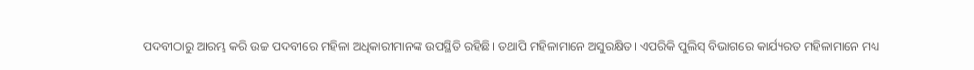ପଦବୀଠାରୁ ଆରମ୍ଭ କରି ଉଚ୍ଚ ପଦବୀରେ ମହିଳା ଅଧିକାରୀମାନଙ୍କ ଉପସ୍ଥିତି ରହିଛି। ତଥାପି ମହିଳାମାନେ ଅସୁରକ୍ଷିତ। ଏପରିକି ପୁଲିସ୍ ବିଭାଗରେ କାର୍ଯ୍ୟରତ ମହିଳାମାନେ ମଧ୍ୟ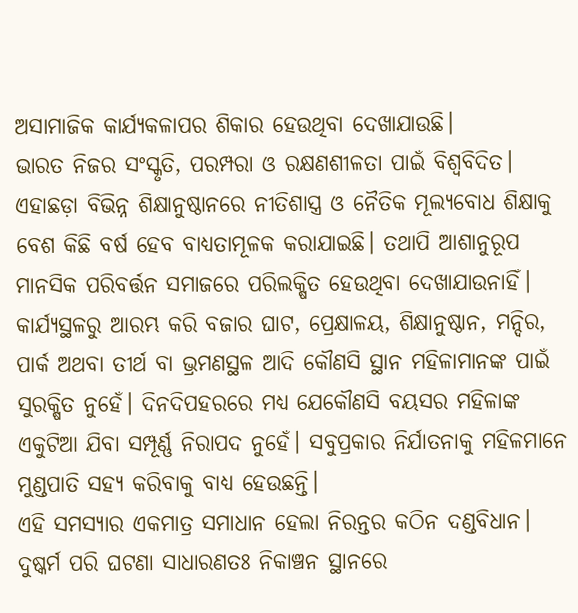ଅସାମାଜିକ କାର୍ଯ୍ୟକଳାପର ଶିକାର ହେଉଥିବା ଦେଖାଯାଉଛି।
ଭାରତ ନିଜର ସଂସ୍କୃତି, ପରମ୍ପରା ଓ ରକ୍ଷଣଶୀଳତା ପାଇଁ ବିଶ୍ୱବିଦିତ। ଏହାଛଡ଼ା ବିଭିନ୍ନ ଶିକ୍ଷାନୁଷ୍ଠାନରେ ନୀତିଶାସ୍ତ୍ର ଓ ନୈତିକ ମୂଲ୍ୟବୋଧ ଶିକ୍ଷାକୁ ବେଶ କିଛି ବର୍ଷ ହେବ ବାଧ୍ୟତାମୂଳକ କରାଯାଇଛି। ତଥାପି ଆଶାନୁରୂପ ମାନସିକ ପରିବର୍ତ୍ତନ ସମାଜରେ ପରିଲକ୍ଷିତ ହେଉଥିବା ଦେଖାଯାଉନାହିଁ। କାର୍ଯ୍ୟସ୍ଥଳରୁ ଆରମ୍ଭ କରି ବଜାର ଘାଟ, ପ୍ରେକ୍ଷାଳୟ, ଶିକ୍ଷାନୁଷ୍ଠାନ, ମନ୍ଦିର, ପାର୍କ ଅଥବା ତୀର୍ଥ ବା ଭ୍ରମଣସ୍ଥଳ ଆଦି କୌଣସି ସ୍ଥାନ ମହିଳାମାନଙ୍କ ପାଇଁ ସୁରକ୍ଷିତ ନୁହେଁ। ଦିନଦିପହରରେ ମଧ୍ୟ ଯେକୌଣସି ବୟସର ମହିଳାଙ୍କ ଏକୁଟିଆ ଯିବା ସମ୍ପୂର୍ଣ୍ଣ ନିରାପଦ ନୁହେଁ। ସବୁପ୍ରକାର ନିର୍ଯାତନାକୁ ମହିଳମାନେ ମୁଣ୍ଡପାତି ସହ୍ୟ କରିବାକୁ ବାଧ୍ୟ ହେଉଛନ୍ତି।
ଏହି ସମସ୍ୟାର ଏକମାତ୍ର ସମାଧାନ ହେଲା ନିରନ୍ତର କଠିନ ଦଣ୍ଡବିଧାନ। ଦୁଷ୍କର୍ମ ପରି ଘଟଣା ସାଧାରଣତଃ ନିକାଞ୍ଚନ ସ୍ଥାନରେ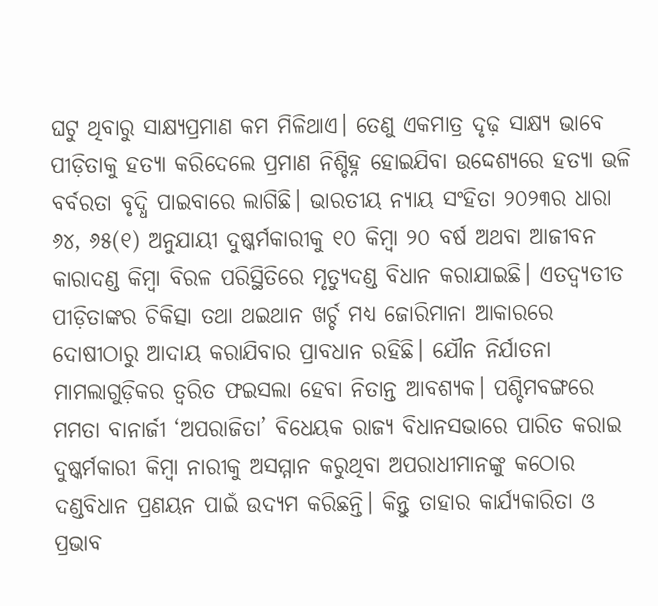ଘଟୁ ଥିବାରୁ ସାକ୍ଷ୍ୟପ୍ରମାଣ କମ ମିଳିଥାଏ। ତେଣୁ ଏକମାତ୍ର ଦୃଢ଼ ସାକ୍ଷ୍ୟ ଭାବେ ପୀଡ଼ିତାକୁ ହତ୍ୟା କରିଦେଲେ ପ୍ରମାଣ ନିଶ୍ଚିହ୍ନ ହୋଇଯିବା ଉଦ୍ଦେଶ୍ୟରେ ହତ୍ୟା ଭଳି ବର୍ବରତା ବୃଦ୍ଧି ପାଇବାରେ ଲାଗିଛି। ଭାରତୀୟ ନ୍ୟାୟ ସଂହିତା ୨୦୨୩ର ଧାରା ୬୪, ୬୫(୧) ଅନୁଯାୟୀ ଦୁଷ୍କର୍ମକାରୀକୁ ୧୦ କିମ୍ୱା ୨୦ ବର୍ଷ ଅଥବା ଆଜୀବନ କାରାଦଣ୍ଡ କିମ୍ୱା ବିରଳ ପରିସ୍ଥିତିରେ ମୃତ୍ୟୁଦଣ୍ଡ ବିଧାନ କରାଯାଇଛି। ଏତଦ୍ବ୍ୟତୀତ ପୀଡ଼ିତାଙ୍କର ଚିକିତ୍ସା ତଥା ଥଇଥାନ ଖର୍ଚ୍ଚ ମଧ୍ୟ ଜୋରିମାନା ଆକାରରେ ଦୋଷୀଠାରୁ ଆଦାୟ କରାଯିବାର ପ୍ରାବଧାନ ରହିଛି। ଯୌନ ନିର୍ଯାତନା ମାମଲାଗୁଡ଼ିକର ତ୍ୱରିତ ଫଇସଲା ହେବା ନିତାନ୍ତ ଆବଶ୍ୟକ। ପଶ୍ଚିମବଙ୍ଗରେ ମମତା ବାନାର୍ଜୀ ‘ଅପରାଜିତା’ ବିଧେୟକ ରାଜ୍ୟ ବିଧାନସଭାରେ ପାରିତ କରାଇ ଦୁଷ୍କର୍ମକାରୀ କିମ୍ୱା ନାରୀକୁ ଅସମ୍ମାନ କରୁଥିବା ଅପରାଧୀମାନଙ୍କୁ କଠୋର ଦଣ୍ଡବିଧାନ ପ୍ରଣୟନ ପାଇଁ ଉଦ୍ୟମ କରିଛନ୍ତି। କିନ୍ତୁ ତାହାର କାର୍ଯ୍ୟକାରିତା ଓ ପ୍ରଭାବ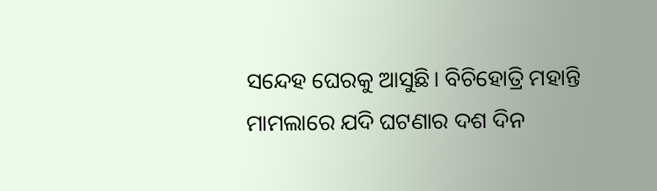ସନ୍ଦେହ ଘେରକୁ ଆସୁଛି। ବିଚିହୋତ୍ରି ମହାନ୍ତି ମାମଲାରେ ଯଦି ଘଟଣାର ଦଶ ଦିନ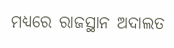ମଧ୍ୟରେ ରାଜସ୍ଥାନ ଅଦାଲତ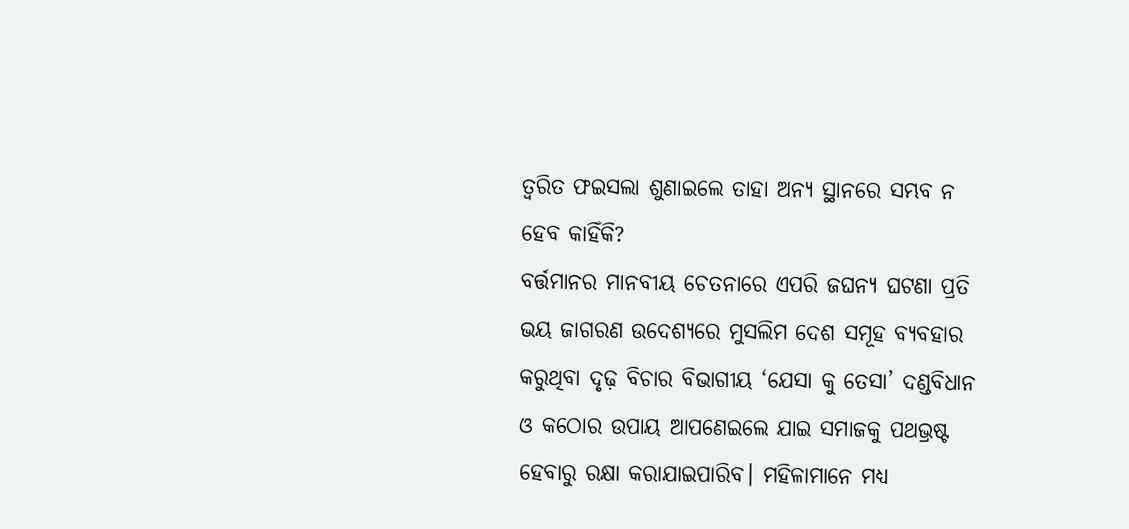ତ୍ୱରିତ ଫଇସଲା ଶୁଣାଇଲେ ତାହା ଅନ୍ୟ ସ୍ଥାନରେ ସମ୍ଭବ ନ ହେବ କାହିଁକି?
ବର୍ତ୍ତମାନର ମାନବୀୟ ଚେତନାରେ ଏପରି ଜଘନ୍ୟ ଘଟଣା ପ୍ରତି ଭୟ ଜାଗରଣ ଉଦେଶ୍ୟରେ ମୁସଲିମ ଦେଶ ସମୂହ ବ୍ୟବହାର କରୁଥିବା ଦୃଢ଼ ବିଚାର ବିଭାଗୀୟ ‘ଯେସା କୁ ତେସା’ ଦଣ୍ଡବିଧାନ ଓ କଠୋର ଉପାୟ ଆପଣେଇଲେ ଯାଇ ସମାଜକୁ ପଥଭ୍ରଷ୍ଟ ହେବାରୁ ରକ୍ଷା କରାଯାଇପାରିବ। ମହିଳାମାନେ ମଧ୍ୟ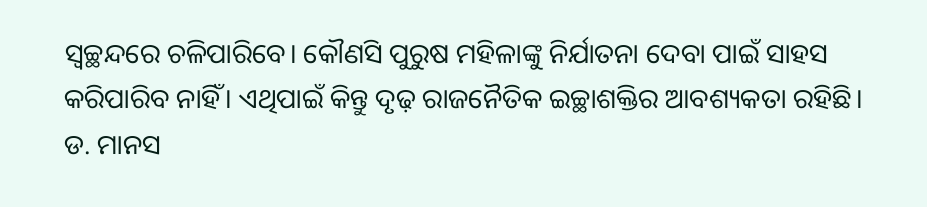ସ୍ୱଚ୍ଛନ୍ଦରେ ଚଳିପାରିବେ। କୌଣସି ପୁରୁଷ ମହିଳାଙ୍କୁ ନିର୍ଯାତନା ଦେବା ପାଇଁ ସାହସ କରିପାରିବ ନାହିଁ। ଏଥିପାଇଁ କିନ୍ତୁ ଦୃଢ଼ ରାଜନୈତିକ ଇଚ୍ଛାଶକ୍ତିର ଆବଶ୍ୟକତା ରହିଛି।
ଡ. ମାନସ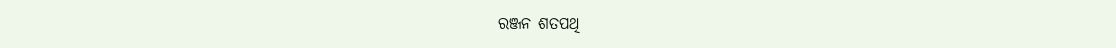ରଞ୍ଜନ ଶତପଥି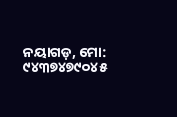ନୟାଗଡ଼, ମୋ: ୯୪୩୭୪୭୯୦୪୫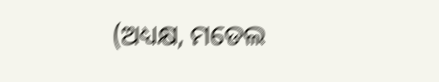(ଅଧ୍ୟକ୍ଷ, ମଡେଲ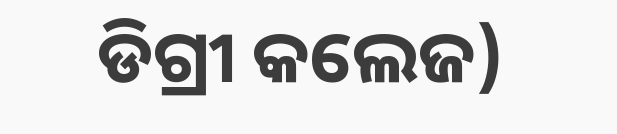ଡିଗ୍ରୀ କଲେଜ)